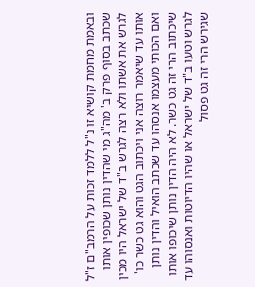ובאמת מחמת קושיא זו נ"ל ללמד זכות על הרמב"ם ז"ל שכתב בסוף פרק ב' מה"ג מי שהדין נותן שכופין אותו לגרש את אשתו ולא רצה לגרש ב"ד של ישראל היו מכין אותו עד שיאמר רוצה אני ויכתוב הגט והוא גט כשר כו' ואם הכותי מעצמו אנסהו עד שכתב הואיל והדין נותן שיכתוב הרי זה גט כשר. לא היה הדין נותן שיכופו אותו לגרש וטעו ב"ד של ישראל או שהיו הדיוטות ואנסוהו עד שגירש הרי זה גט פסול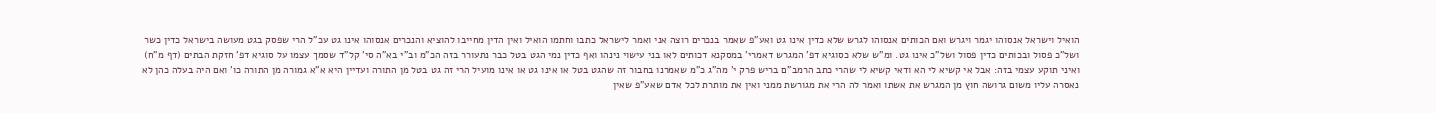הואיל וישראל אנסוהו יגמר ויגרש ואם הכותים אנסוהו לגרש שלא כדין אינו גט ואע"פ שאמר בנכרים רוצה אני ואמר לישראל כתבו וחתמו הואיל ואין הדין מחייבו להוציא והנכרים אנסוהו אינו גט עכ"ל הרי שפסק בגט מעושה בישראל כדין כשר ושל"כ פסול ובכותים כדין פסול ושל"כ אינו גט. ומ"ש שלא כסוגיא דפ' המגרש דאמרי' במסקנא דכותים לאו בני עישוי נינהו ואף כדין נמי הגט בטל כבר נתעורר בזה הכ"מ וב"י בא"ה סי' קל"ד שסמך עצמו על סוגיא דפ' חזקת הבתים (דף מ"ח) ואיני תוקע עצמי בזה: אבל אי קשיא לי הא ודאי קשיא לי שהרי כתב הרמב"ם בריש פרק י' מה"ג כ"מ שאמרנו בחבור זה שהגט בטל או אינו גט או אינו מועיל הרי זה גט בטל מן התורה ועדיין היא א"א גמורה מן התורה כו' ואם היה בעלה כהן לא נאסרה עליו משום גרושה חוץ מן המגרש את אשתו ואמר לה הרי את מגורשת ממני ואין את מותרת לכל אדם שאע"פ שאין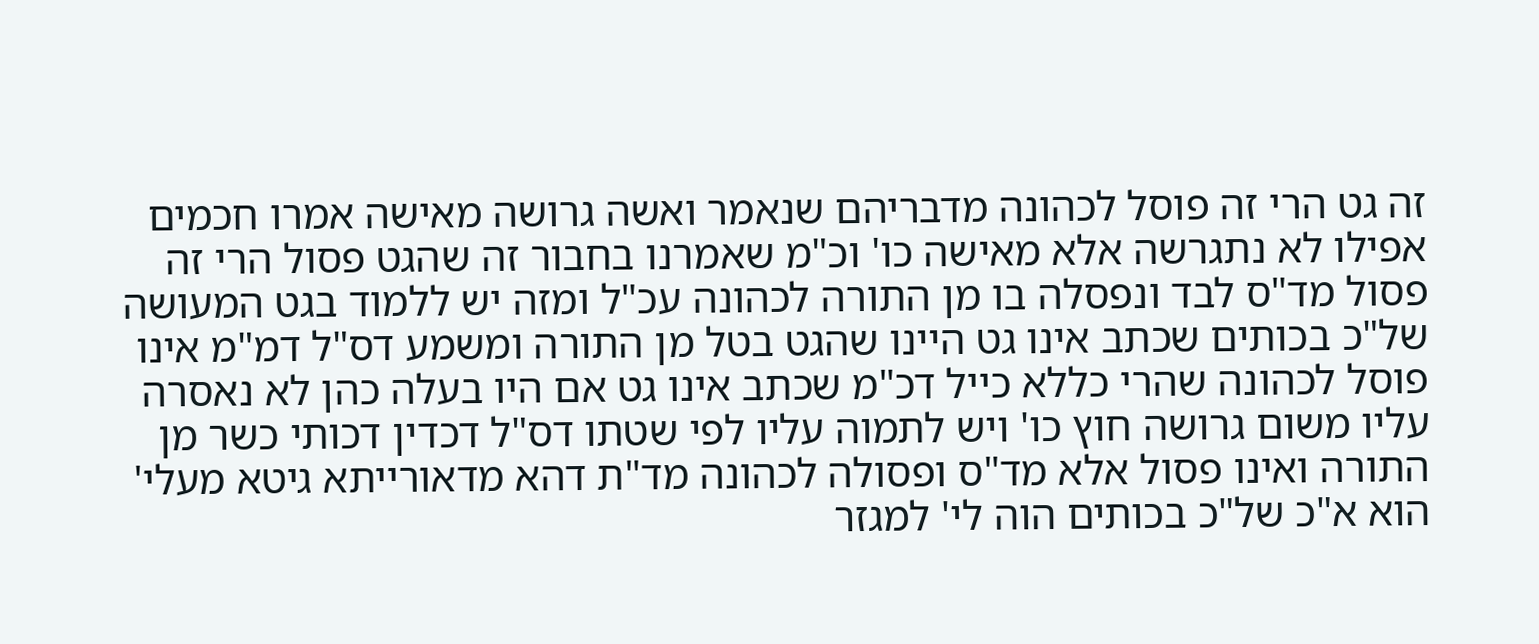זה גט הרי זה פוסל לכהונה מדבריהם שנאמר ואשה גרושה מאישה אמרו חכמים אפילו לא נתגרשה אלא מאישה כו' וכ"מ שאמרנו בחבור זה שהגט פסול הרי זה פסול מד"ס לבד ונפסלה בו מן התורה לכהונה עכ"ל ומזה יש ללמוד בגט המעושה של"כ בכותים שכתב אינו גט היינו שהגט בטל מן התורה ומשמע דס"ל דמ"מ אינו פוסל לכהונה שהרי כללא כייל דכ"מ שכתב אינו גט אם היו בעלה כהן לא נאסרה עליו משום גרושה חוץ כו' ויש לתמוה עליו לפי שטתו דס"ל דכדין דכותי כשר מן התורה ואינו פסול אלא מד"ס ופסולה לכהונה מד"ת דהא מדאורייתא גיטא מעלי' הוא א"כ של"כ בכותים הוה לי' למגזר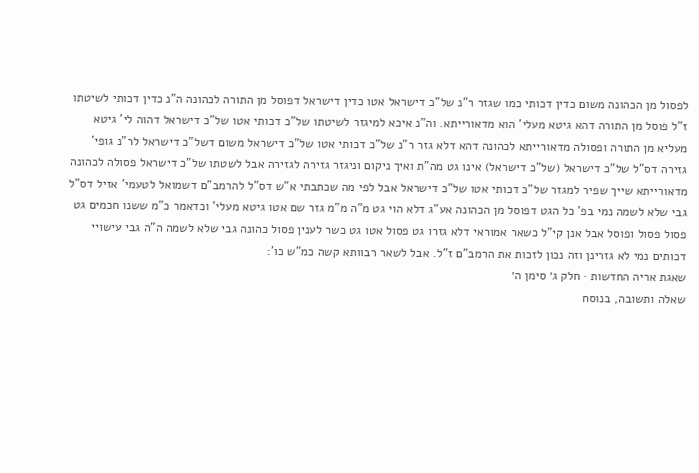לפסול מן הכהונה משום כדין דכותי כמו שגזר ר"נ של"כ דישראל אטו כדין דישראל דפוסל מן התורה לכהונה ה"נ כדין דכותי לשיטתו ז"ל פוסל מן התורה דהא גיטא מעלי' הוא מדאורייתא. וה"נ איכא למיגזר לשיטתו של"כ דכותי אטו של"כ דישראל דהוה לי' גיטא מעליא מן התורה ופסולה מדאורייתא לכהונה דהא דלא גזר ר"נ של"כ דכותי אטו של"כ דישראל משום דשל"כ דישראל לר"נ גופי' גזירה דס"ל של"כ דישראל (של"כ דישראל) אינו גט מה"ת ואיך ניקום וניגזר גזירה לגזירה אבל לשטתו של"כ דישראל פסולה לכהונה מדאורייתא שייך שפיר למגזר של"כ דכותי אטו של"כ דישראל אבל לפי מה שכתבתי א"ש דס"ל להרמב"ם דשמואל לטעמי' אזיל דס"ל גבי שלא לשמה נמי בפ' כל הגט דפוסל מן הכהונה אע"ג דלא הוי גט מ"ה מ"מ גזר שם אטו גיטא מעלי' וכדאמר כ"מ ששנו חכמים גט פסול פסול ופוסל אבל אנן קי"ל כשאר אמוראי דלא גזרו גט פסול אטו גט כשר לענין פסול כהונה גבי שלא לשמה ה"ה גבי עישויי דכותים נמי לא גזרינן וזה נכון לזכות את הרמב"ם ז"ל. אבל לשאר רבוותא קשה כמ"ש כו':
שאגת אריה החדשות · חלק ג׳ סימן ה׳
שאלה ותשובה, בנוסח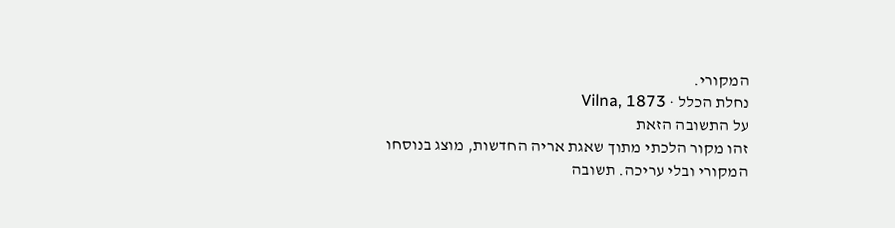המקורי.
נחלת הכלל · Vilna, 1873
על התשובה הזאת
זהו מקור הלכתי מתוך שאגת אריה החדשות, מוצג בנוסחו המקורי ובלי עריכה. תשובה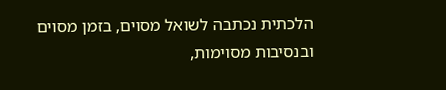הלכתית נכתבה לשואל מסוים, בזמן מסוים ובנסיבות מסוימות,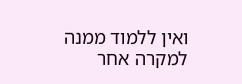ואין ללמוד ממנה למקרה אחר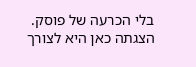בלי הכרעה של פוסק. הצגתה כאן היא לצורך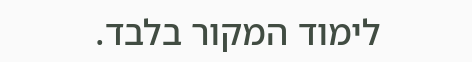לימוד המקור בלבד.